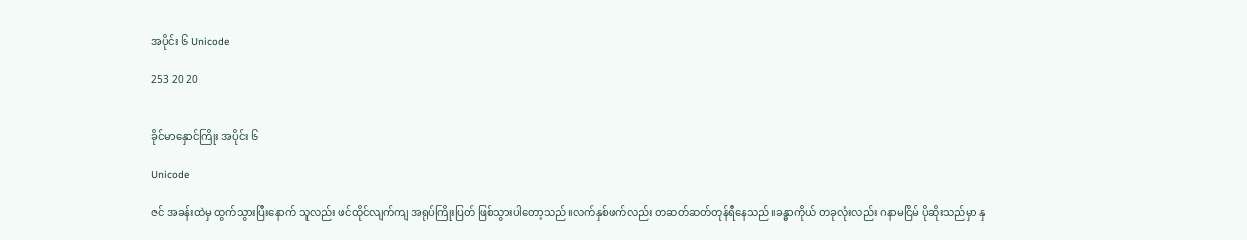အပိုင်း ၆ Unicode

253 20 20


ခိုင်မာနှောင်ကြိုး အပိုင်း ၆

Unicode

ဇင် အခန်းထဲမှ ထွက်သွားပြီးနောက် သူလည်း ဖင်ထိုင်လျက်ကျ အရုပ်ကြိုးပြတ် ဖြစ်သွားပါတော့သည်။လက်နှစ်ဖက်လည်း တဆတ်ဆတ်တုန်ရီနေသည်။ခန္ဓာကိုယ် တခုလုံးလည်း ဂနာမငြိမ် ပိုဆိုးသည်မှာ နှ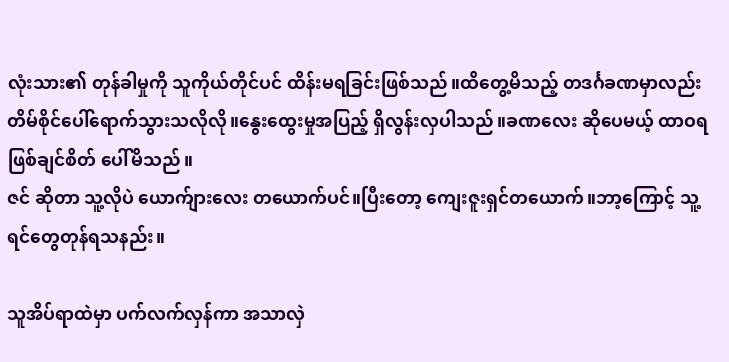လုံးသား၏ တုန်ခါမှုကို သူကိုယ်တိုင်ပင် ထိန်းမရခြင်းဖြစ်သည်။ထိတွေ့မိသည့် တဒင်္ဂခဏမှာလည်း တိမ်စိုင်ပေါ်ရောက်သွားသလိုလို။နွေးထွေးမှုအပြည့် ရှိလွန်းလှပါသည်။ခဏလေး ဆိုပေမယ့် ထာဝရ ဖြစ်ချင်စိတ် ပေါ်မိသည်။
ဇင် ဆိုတာ သူ့လိုပဲ ယောက်ျားလေး တယောက်ပင်။ပြီးတော့ ကျေးဇူးရှင်တယောက်။ဘာ့ကြောင့် သူ့ရင်တွေတုန်ရသနည်း။

သူအိပ်ရာထဲမှာ ပက်လက်လှန်ကာ အသာလှဲ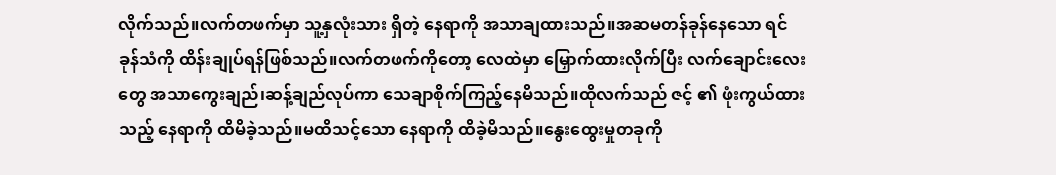လိုက်သည်။လက်တဖက်မှာ သူ့နှလုံးသား ရှိတဲ့ နေရာကို အသာချထားသည်။အဆမတန်ခုန်နေသော ရင်ခုန်သံကို ထိန်းချုပ်ရန်ဖြစ်သည်။လက်တဖက်ကိုတော့ လေထဲမှာ မြှောက်ထားလိုက်ပြီး လက်ချောင်းလေးတွေ အသာကွေးချည်၊ဆန့်ချည်လုပ်ကာ သေချာစိုက်ကြည့်နေမိသည်။ထိုလက်သည် ဇင့် ၏ ဖုံးကွယ်ထားသည့် နေရာကို ထိမိခဲ့သည်။မထိသင့်သော နေရာကို ထိခဲ့မိသည်။နွေးထွေးမှုတခုကို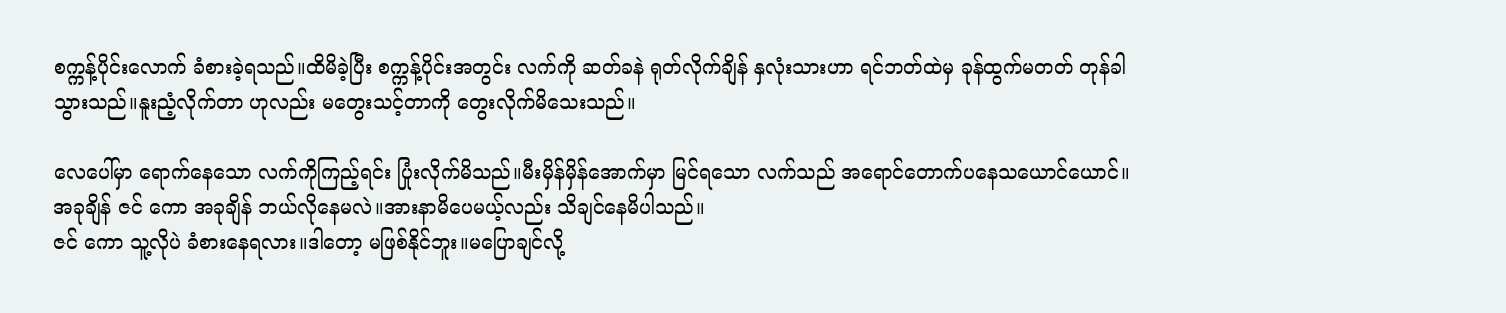စက္ကန့်‌ပိုင်းလောက် ခံစားခဲ့ရသည်။ထိမိခဲ့ပြီး စက္ကန့်ပိုင်းအတွင်း လက်ကို ဆတ်ခနဲ ရုတ်လိုက်ချိန် နှလုံးသားဟာ ရင်ဘတ်ထဲမှ ခုန်ထွက်မတတ် တုန်ခါသွားသည်။နူးညံ့လိုက်တာ ဟုလည်း မတွေးသင့်တာကို တွေးလိုက်မိသေးသည်။

လေပေါ်မှာ ရောက်နေသော လက်ကိုကြည့်ရင်း ပြုံးလိုက်မိသည်။မီးမှိန်မှိန်အောက်မှာ မြင်ရသော လက်သည် အရောင်တောက်ပနေသယောင်ယောင်။
အခုချိန် ဇင် ကော အခုချိန် ဘယ်လိုနေမလဲ။အားနာမိပေမယ့်လည်း သိချင်နေမိပါသည်။
ဇင် ကော သူ့လိုပဲ ခံစားနေရလား။ဒါတော့ မဖြစ်နိုင်ဘူး။မပြောချင်လို့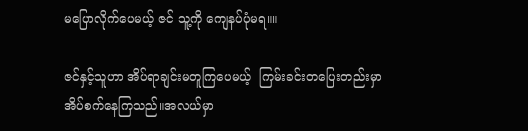မပြောလိုက်ပေမယ့် ဇင် သူ့ကို ကျေနပ်ပုံမရ။။

ဇင်နှင့်သူဟာ အိပ်ရာချင်းမတူကြပေမယ့်  ကြမ်းခင်းတပြေးတည်းမှာ အိပ်စက်နေကြသည်။အလယ်မှာ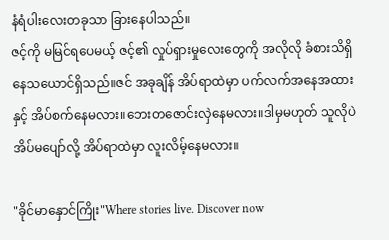နံရံပါးလေးတခုသာ ခြားနေပါသည်။
ဇင့်ကို မမြင်ရပေမယ့် ဇင့်၏ လှုပ်ရှားမှုလေးတွေကို အလိုလို ခံစားသိရှိနေသယောင်ရှိသည်။ဇင် အခုချိန် အိပ်ရာထဲမှာ ပက်လက်အနေအထားနှင့် အိပ်စက်နေမလား။ဘေးတဇောင်းလှဲနေမလား။ဒါမှမဟုတ် သူလိုပဲ အိပ်မပျော်လို့ အိပ်ရာထဲမှာ လူးလိမ့်နေမလား။

"ခိုင်မာနှောင်ကြိုး"Where stories live. Discover now